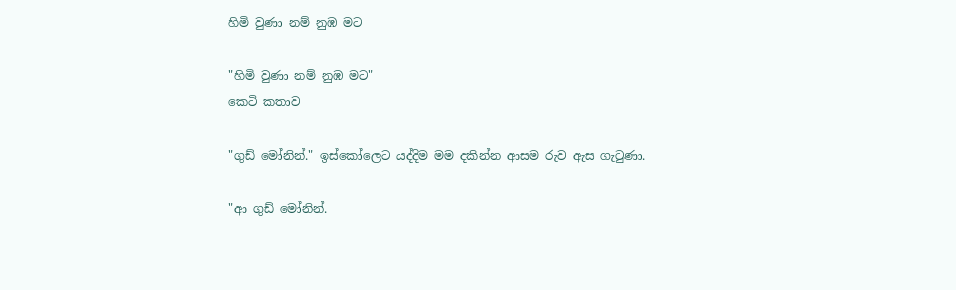හිමි වුණා නම් නුඹ මට

"හිමි වුණා නම් නුඹ මට"
කෙටි කතාව

"ගුඩ් මෝනින්." ඉස්කෝලෙට යද්දිම මම දකින්න ආසම රුව ඇස ගැටුණා.

"ආ ගුඩ් මෝනින්.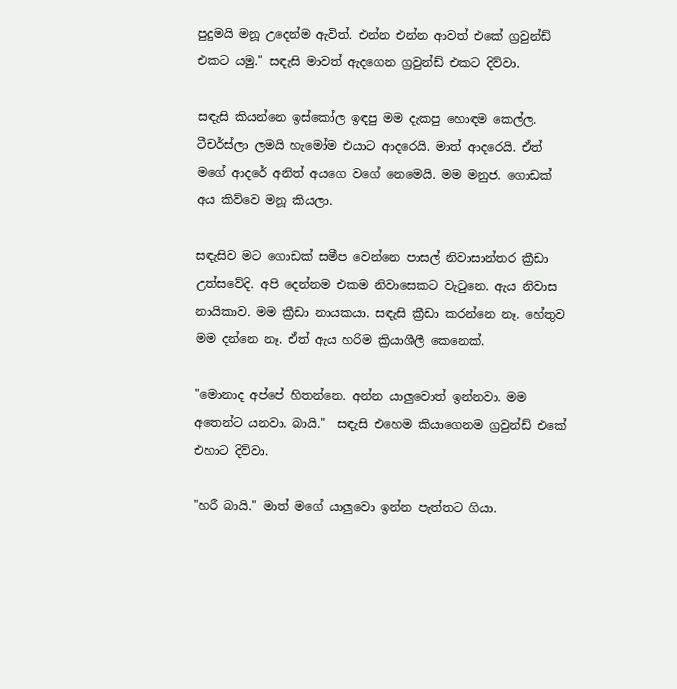පුදුමයි මනූ උදෙන්ම ඇවිත්. එන්න එන්න ආවත් එකේ ග්‍රවුන්ඩ් එකට යමු." සඳැසි මාවත් ඇදගෙන ග්‍රවුන්ඩ් එකට දිව්වා.

සඳැසි කියන්නෙ ඉස්කෝල ඉඳපු මම දැකපු හොඳම කෙල්ල. ටීචර්ස්ලා ලමයි හැමෝම එයාට ආදරෙයි. මාත් ආදරෙයි. ඒත් මගේ ආදරේ අනිත් අයගෙ වගේ නෙමෙයි. මම මනුජ. ගොඩක් අය කිව්වෙ මනූ කියලා.

සඳැසිව මට ගොඩක් සමීප වෙන්නෙ පාසල් නිවාසාන්තර ක්‍රීඩා උත්සවේදි. අපි දෙන්නම එකම නිවාසෙකට වැටුනෙ. ඇය නිවාස නායිකාව. මම ක්‍රීඩා නායකයා. සඳැසි ක්‍රීඩා කරන්නෙ නෑ. හේතුව මම දන්නෙ නෑ. ඒත් ඇය හරිම ක්‍රියාශීලී කෙනෙක්.

"මොනාද අප්පේ හිතන්නෙ. අන්න යාලුවොත් ඉන්නවා. මම අතෙන්ට යනවා. බායි."  සඳැසි එහෙම කියාගෙනම ග්‍රවුන්ඩ් එකේ එහාට දිව්වා.

"හරී බායි." මාත් මගේ යාලුවො ඉන්න පැත්තට ගියා.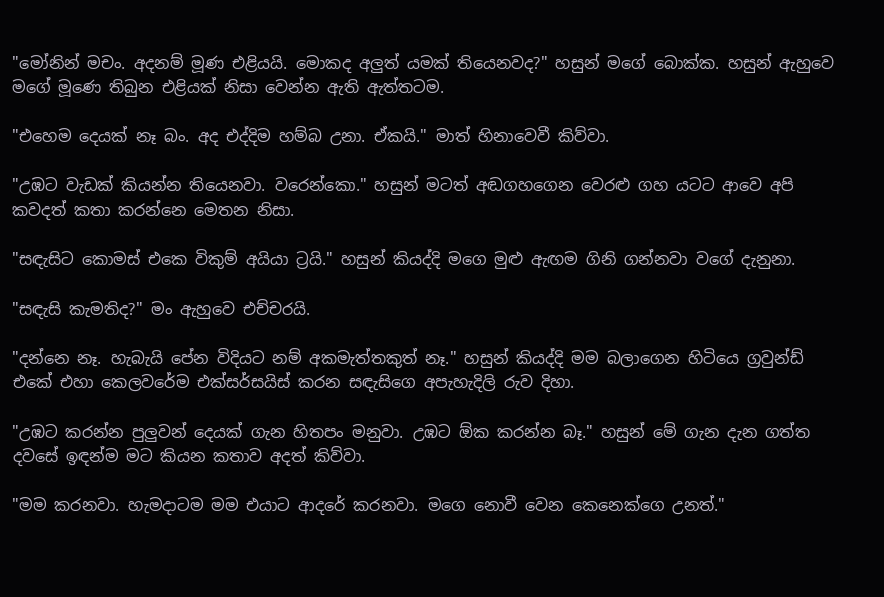"මෝනින් මචං. අදනම් මූණ එළියයි. මොකද අලුත් යමක් තියෙනවද?" හසුන් මගේ බොක්ක. හසුන් ඇහුවෙ මගේ මූණෙ තිබුන එළියක් නිසා වෙන්න ඇති ඇත්තටම.

"එහෙම දෙයක් නෑ බං. අද එද්දිම හම්බ උනා. ඒකයි." මාත් හිනාවෙවී කිව්වා.

"උඹට වැඩක් කියන්න තියෙනවා. වරෙන්කො." හසුන් මටත් අඬගහගෙන වෙරළු ගහ යටට ආවෙ අපි කවදත් කතා කරන්නෙ මෙතන නිසා.

"සඳැසිට කොමස් එකෙ විකුම් අයියා ට්‍රයි." හසුන් කියද්දි මගෙ මුළු ඇඟම ගිනි ගන්නවා වගේ දැනුනා.

"සඳැසි කැමතිද?" මං ඇහුවෙ එච්චරයි.

"දන්නෙ නෑ. හැබැයි පේන විදියට නම් අකමැත්තකුත් නෑ." හසුන් කියද්දි මම බලාගෙන හිටියෙ ග්‍රවුන්ඩ් එකේ එහා කෙලවරේම එක්සර්සයිස් කරන සඳැසිගෙ අපැහැදිලි රුව දිහා.

"උඹට කරන්න පුලුවන් දෙයක් ගැන හිතපං මනුවා. උඹට ඕක කරන්න බෑ." හසුන් මේ ගැන දැන ගත්ත දවසේ ඉඳන්ම මට කියන කතාව අදත් කිව්වා.

"මම කරනවා. හැමදාටම මම එයාට ආදරේ කරනවා. මගෙ නොවී වෙන කෙනෙක්ගෙ උනත්."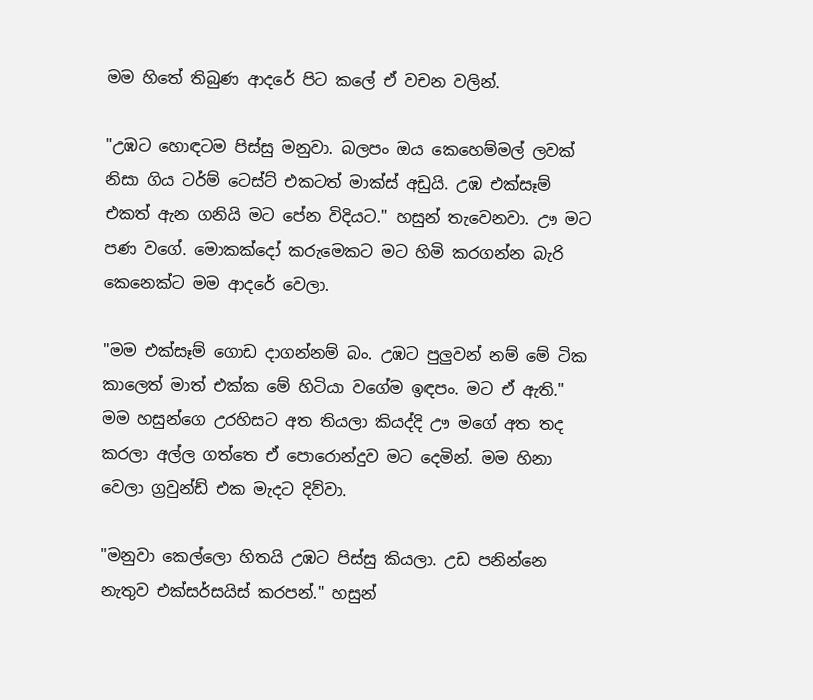මම හිතේ තිබුණ ආදරේ පිට කලේ ඒ වචන වලින්.

"උඹට හොඳටම පිස්සු මනුවා. බලපං ඔය කෙහෙම්මල් ලවක් නිසා ගිය ටර්ම් ටෙස්ට් එකටත් මාක්ස් අඩුයි. උඹ එක්සෑම් එකත් ඇන ගනියි මට පේන විදියට." හසුන් තැවෙනවා. ඌ මට පණ වගේ. මොකක්දෝ කරුමෙකට මට හිමි කරගන්න බැරි කෙනෙක්ට මම ආදරේ වෙලා.

"මම එක්සෑම් ගොඩ දාගන්නම් බං. උඹට පුලුවන් නම් මේ ටික කාලෙත් මාත් එක්ක මේ හිටියා වගේම ඉඳපං. මට ඒ ඇති." මම හසුන්ගෙ උරහිසට අත තියලා කියද්දි ඌ මගේ අත තද කරලා අල්ල ගත්තෙ ඒ පොරොන්දුව මට දෙමින්. මම හිනා වෙලා ග්‍රවුන්ඩ් එක මැදට දිව්වා.

"මනුවා කෙල්ලො හිතයි උඹට පිස්සු කියලා. උඩ පනින්නෙ නැතුව එක්සර්සයිස් කරපන්." හසුන්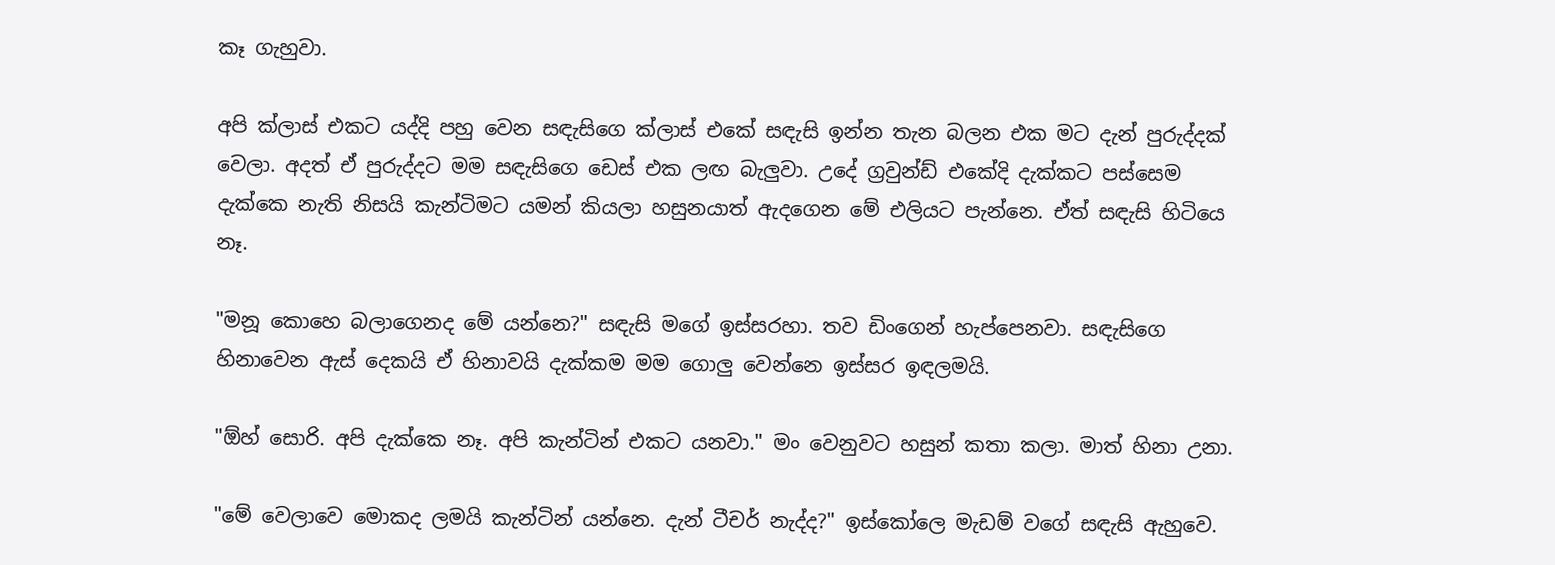කෑ ගැහුවා.

අපි ක්ලාස් එකට යද්දි පහු වෙන සඳැසිගෙ ක්ලාස් එකේ සඳැසි ඉන්න තැන බලන එක මට දැන් පුරුද්දක් වෙලා. අදත් ඒ පුරුද්දට මම සඳැසිගෙ ඩෙස් එක ලඟ බැලුවා. උදේ ග්‍රවුන්ඩ් එකේදි දැක්කට පස්සෙම දැක්කෙ නැති නිසයි කැන්ටිමට යමන් කියලා හසුනයාත් ඇදගෙන මේ එලියට පැන්නෙ. ඒත් සඳැසි හිටියෙ නෑ.

"මනූ කොහෙ බලාගෙනද මේ යන්නෙ?" සඳැසි මගේ ඉස්සරහා. තව ඩිංගෙන් හැප්පෙනවා. සඳැසිගෙ හිනාවෙන ඇස් දෙකයි ඒ හිනාවයි දැක්කම මම ගොලු වෙන්නෙ ඉස්සර ඉඳලමයි.

"ඕහ් සොරි. අපි දැක්කෙ නෑ. අපි කැන්ටින් එකට යනවා." මං වෙනුවට හසුන් කතා කලා. මාත් හිනා උනා.

"මේ වෙලාවෙ මොකද ලමයි කැන්ටින් යන්නෙ. දැන් ටීචර් නැද්ද?" ඉස්කෝලෙ මැඩම් වගේ සඳැසි ඇහුවෙ.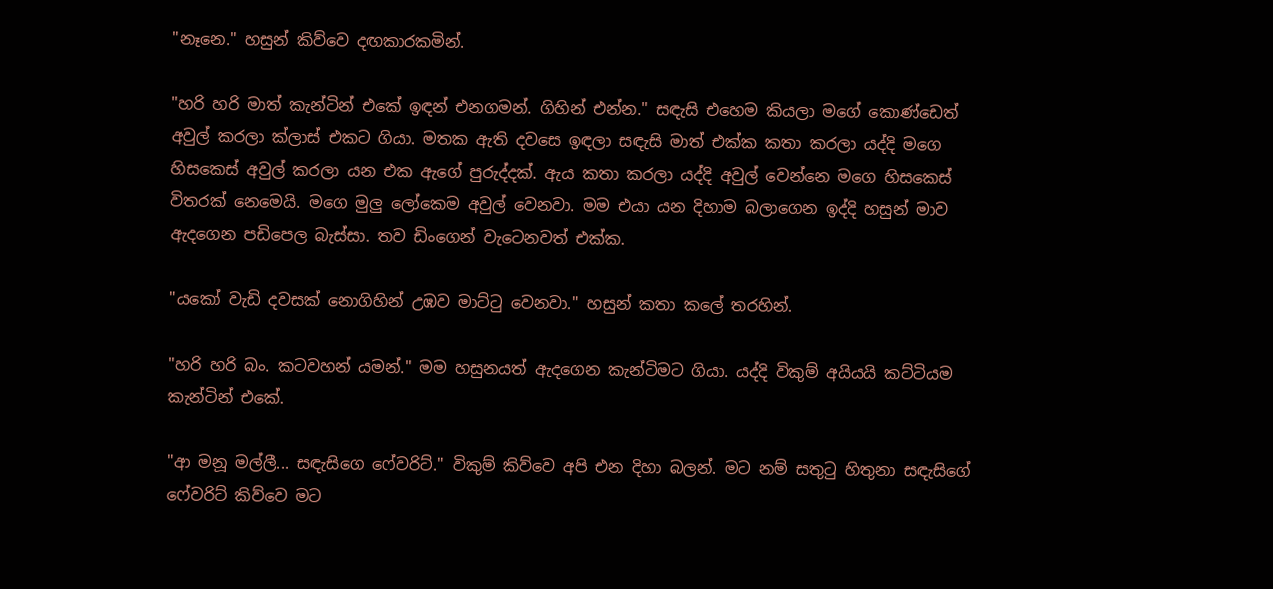"නෑනෙ." හසුන් කිව්වෙ දඟකාරකමින්.

"හරි හරි මාත් කැන්ටින් එකේ ඉඳන් එනගමන්. ගිහින් එන්න." සඳැසි එහෙම කියලා මගේ කොණ්ඩෙත් අවුල් කරලා ක්ලාස් එකට ගියා. මතක ඇති දවසෙ ඉඳලා සඳැසි මාත් එක්ක කතා කරලා යද්දි මගෙ හිසකෙස් අවුල් කරලා යන එක ඇගේ පුරුද්දක්. ඇය කතා කරලා යද්දි අවුල් වෙන්නෙ මගෙ හිසකෙස් විතරක් නෙමෙයි. මගෙ මුලු ලෝකෙම අවුල් වෙනවා. මම එයා යන දිහාම බලාගෙන ඉද්දි හසුන් මාව ඇදගෙන පඩිපෙල බැස්සා. තව ඩිංගෙන් වැටෙනවත් එක්ක.

"යකෝ වැඩි දවසක් නොගිහින් උඹව මාට්ටු වෙනවා." හසුන් කතා කලේ තරහින්.

"හරි හරි බං. කටවහන් යමන්." මම හසුනයත් ඇදගෙන කැන්ටිමට ගියා. යද්දි විකුම් අයියයි කට්ටියම කැන්ටින් එකේ.

"ආ මනූ මල්ලී... සඳැසිගෙ ෆේවරිට්." විකුම් කිව්වෙ අපි එන දිහා බලන්. මට නම් සතුටු හිතුනා සඳැසිගේ ෆේවරිට් කිව්වෙ මට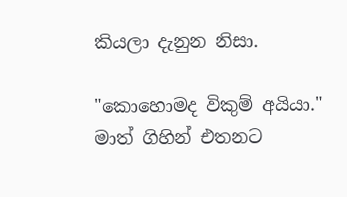කියලා දැනුන නිසා.

"කොහොමද විකුම් අයියා." මාත් ගිහින් එතනට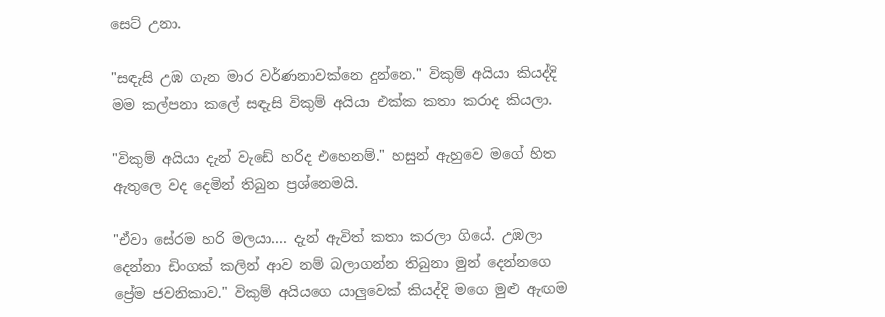සෙට් උනා.

"සඳැසි උඹ ගැන මාර වර්ණනාවක්නෙ දුන්නෙ." විකුම් අයියා කියද්දි මම කල්පනා කලේ සඳැසි විකුම් අයියා එක්ක කතා කරාද කියලා.

"විකුම් අයියා දැන් වැඩේ හරිද එහෙනම්." හසුන් ඇහුවෙ මගේ හිත ඇතුලෙ වද දෙමින් තිබුන ප්‍රශ්නෙමයි.

"ඒවා සේරම හරි මලයා.... දැන් ඇවිත් කතා කරලා ගියේ. උඹලා දෙන්නා ඩිංගක් කලින් ආව නම් බලාගන්න තිබුනා මුන් දෙන්නගෙ ප්‍රේම ජවනිකාව." විකුම් අයියගෙ යාලුවෙක් කියද්දි මගෙ මුළු ඇඟම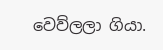වෙව්ලලා ගියා.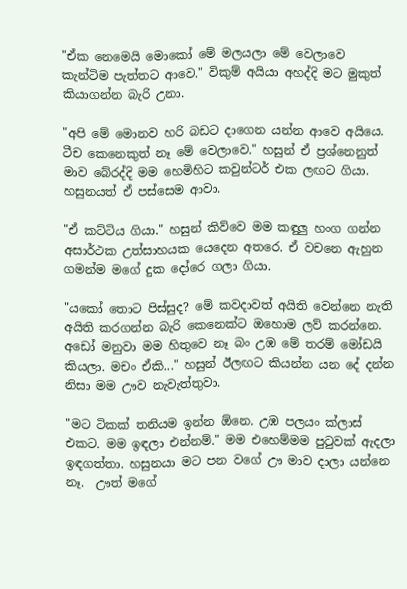"ඒක නෙමෙයි මොකෝ මේ මලයලා මේ වෙලාවෙ කැන්ටිම පැත්තට ආවෙ." විකුම් අයියා අහද්දි මට මුකුත් කියාගන්න බැරි උනා.

"අපි මේ මොනව හරි බඩට දාගෙන යන්න ආවෙ අයියෙ. ටීච කෙනෙකුත් නෑ මේ වෙලාවෙ." හසුන් ඒ ප්‍රශ්නෙනුත් මාව බේරද්දි මම හෙමිහිට කවුන්ටර් එක ලඟට ගියා. හසුනයත් ඒ පස්සෙම ආවා.

"ඒ කට්ටිය ගියා." හසුන් කිව්වෙ මම කඳුලු හංග ගන්න අසාර්ථක උත්සාහයක යෙදෙන අතරෙ. ඒ වචනෙ ඇහුන ගමන්ම මගේ දුක දෝරෙ ගලා ගියා.

"යකෝ තොට පිස්සුද? මේ කවදාවත් අයිති වෙන්නෙ නැති අයිති කරගන්න බැරි කෙනෙක්ට ඔහොම ලව් කරන්නෙ. අඩෝ මනුවා මම හිතුවෙ නෑ බං උඹ මේ තරම් මෝඩයි කියලා. මචං ඒකි..." හසුන් ඊලඟට කියන්න යන දේ දන්න නිසා මම ඌව නැවැත්තුවා.

"මට ටිකක් තනියම ඉන්න ඕනෙ. උඹ පලයං ක්ලාස් එකට. මම ඉඳලා එන්නම්." මම එහෙම්මම පුටුවක් ඇදලා ඉඳගත්තා. හසුනයා මට පන වගේ ඌ මාව දාලා යන්නෙ නෑ.  ඌත් මගේ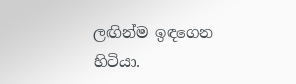ලඟින්ම ඉඳගෙන හිටියා.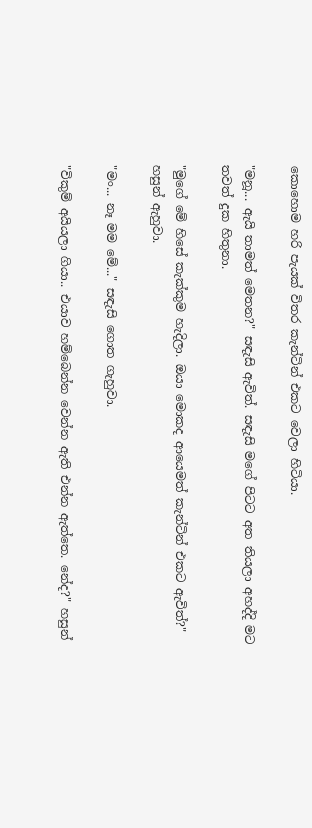කොහොම හරි පැයක් විතර කැන්ටින් එකට වෙලා හිටියා.

"මනූ... ඇයි තාමත් මෙතන?" සඳැසි ඇවිත්. සඳැසි මගේ පිටට අත තියලා අහද්දි මට තවත් දුක හිතුනා.

"මුගේ මේ හිසේ කැක්කුම හැදිලා. ඔයා මොකද ආයෙමත් කැන්ටින් එකට ඇවිත්?" හසුන් ඇහුවා.

"මං... නෑ මම මේ..." සඳැසි ගොත ගැහුවා.

"විකුම් අයියලා ගියා.. එයාව හම්බෙන්න වෙන්න ඇති එන්න ඇත්තෙ. නේද?" හසුන්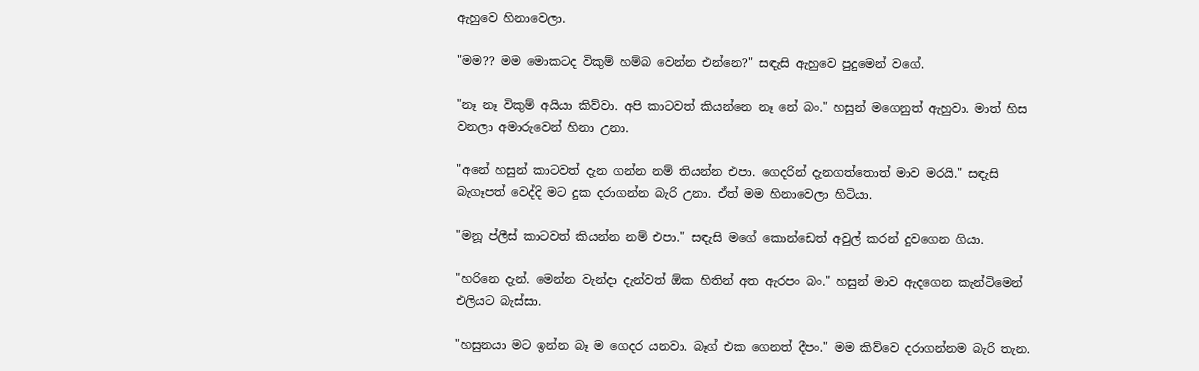ඇහුවෙ හිනාවෙලා.

"මම?? මම මොකටද විකුම් හම්බ වෙන්න එන්නෙ?" සඳැසි ඇහුවෙ පුදුමෙන් වගේ.

"නෑ නෑ විකුම් අයියා කිව්වා. අපි කාටවත් කියන්නෙ නෑ නේ බං." හසුන් මගෙනුත් ඇහුවා. මාත් හිස වනලා අමාරුවෙන් හිනා උනා.

"අනේ හසුන් කාටවත් දැන ගන්න නම් තියන්න එපා. ගෙදරින් දැනගත්තොත් මාව මරයි." සඳැසි බැගෑපත් වෙද්දි මට දුක දරාගන්න බැරි උනා. ඒත් මම හිනාවෙලා හිටියා.

"මනූ ප්ලීස් කාටවත් කියන්න නම් එපා." සඳැසි මගේ කොන්ඩෙත් අවුල් කරන් දුවගෙන ගියා.

"හරිනෙ දැන්. මෙන්න වැන්දා දැන්වත් ඕක හිතින් අත ඇරපං බං." හසුන් මාව ඇදගෙන කැන්ටිමෙන් එලියට බැස්සා.

"හසුනයා මට ඉන්න බෑ ම ගෙදර යනවා. බෑග් එක ගෙනත් දීපං." මම කිව්වෙ දරාගන්නම බැරි තැන.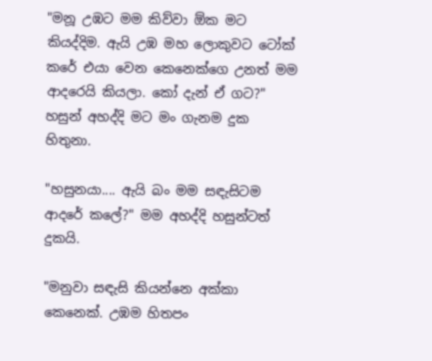"මනූ උඹට මම කිව්වා ඕක මට කියද්දිම. ඇයි උඹ මහ ලොකුවට ටෝක් කරේ එයා වෙන කෙනෙක්ගෙ උනත් මම ආදරෙයි කියලා. කෝ දැන් ඒ ගට?" හසුන් අහද්දි මට මං ගැනම දුක හිතුනා.

"හසුනයා.... ඇයි බං මම සඳැසිටම ආදරේ කලේ?" මම අහද්දි හසුන්ටත් දුකයි.

"මනුවා සඳැසි කියන්නෙ අක්කා කෙනෙක්. උඹම හිතපං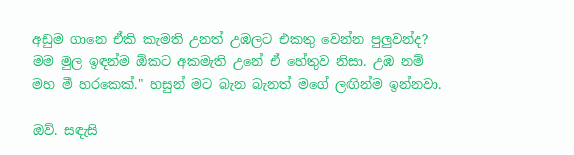අඩුම ගානෙ ඒකි කැමති උනත් උඹලට එකතු වෙන්න පුලුවන්ද? මම මුල ඉඳන්ම ඕකට අකමැති උනේ ඒ හේතුව නිසා. උඹ නම් මහ මී හරකෙක්." හසුන් මට බැන බැනත් මගේ ලඟින්ම ඉන්නවා.

ඔව්. සඳැසි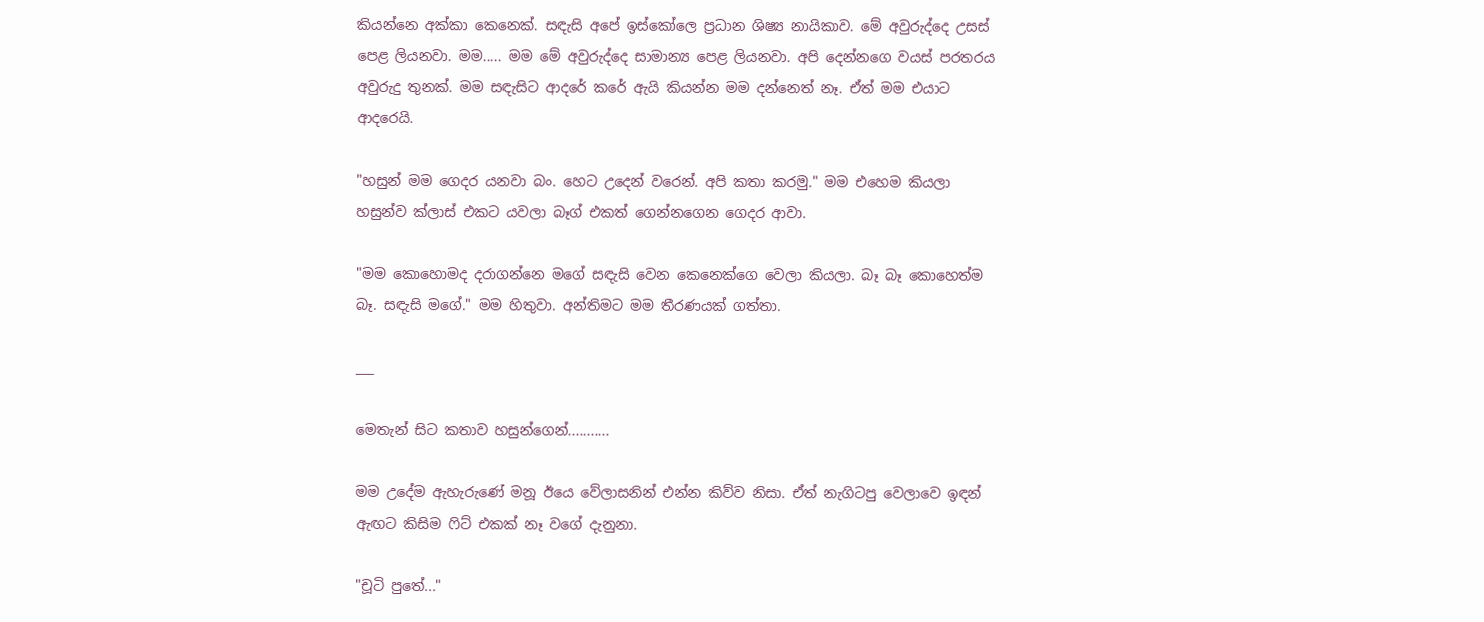කියන්නෙ අක්කා කෙනෙක්. සඳැසි අපේ ඉස්කෝලෙ ප්‍රධාන ශිෂ්‍ය නායිකාව. මේ අවුරුද්දෙ උසස් පෙළ ලියනවා. මම..... මම මේ අවුරුද්දෙ සාමාන්‍ය පෙළ ලියනවා. අපි දෙන්නගෙ වයස් පරතරය අවුරුදු තුනක්. මම සඳැසිට ආදරේ කරේ ඇයි කියන්න මම දන්නෙත් නෑ. ඒත් මම එයාට ආදරෙයි.

"හසුන් මම ගෙදර යනවා බං. හෙට උදෙන් වරෙන්. අපි කතා කරමු." මම එහෙම කියලා හසුන්ව ක්ලාස් එකට යවලා බෑග් එකත් ගෙන්නගෙන ගෙදර ආවා.

"මම කොහොමද දරාගන්නෙ මගේ සඳැසි වෙන කෙනෙක්ගෙ වෙලා කියලා. බෑ බෑ කොහෙත්ම බෑ. සඳැසි මගේ." මම හිතුවා. අන්තිමට මම තීරණයක් ගත්තා.

___

මෙතැන් සිට කතාව හසුන්ගෙන්...........

මම උදේම ඇහැරුණේ මනූ ඊයෙ වේලාසනින් එන්න කිව්ව නිසා. ඒත් නැගිටපු වෙලාවෙ ඉඳන් ඇඟට කිසිම ෆිට් එකක් නෑ වගේ දැනුනා.

"චූටි පුතේ..."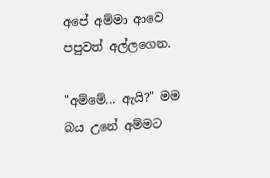අපේ අම්මා ආවෙ පපුවත් අල්ලගෙන.

"අම්මේ... ඇයි?" මම බය උනේ අම්මට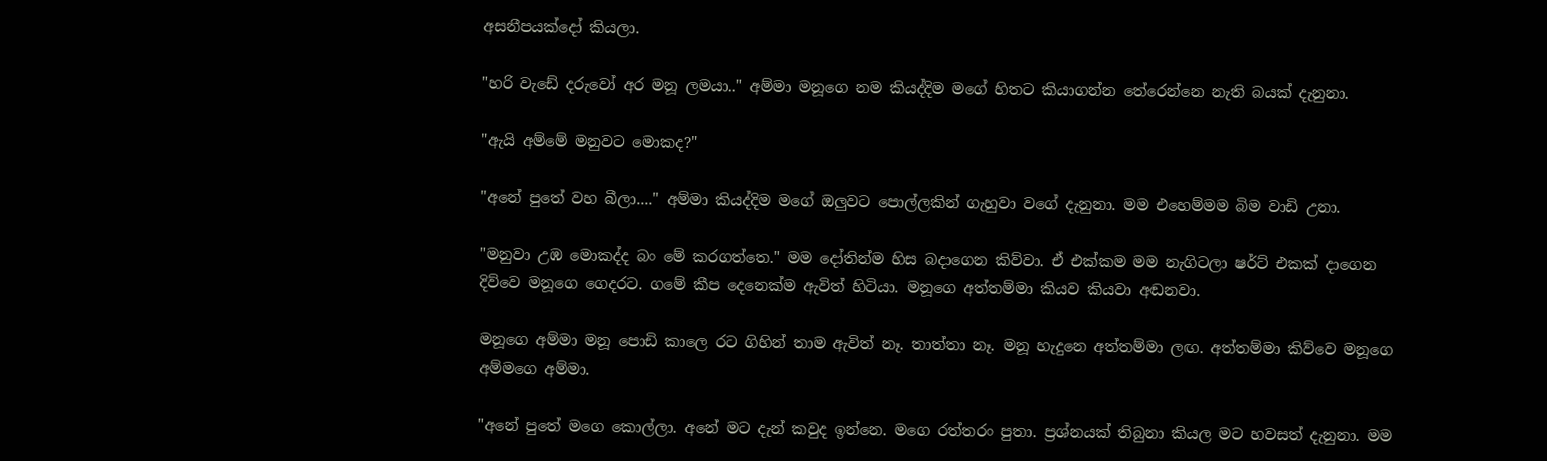අසනීපයක්දෝ කියලා.

"හරි වැඩේ දරුවෝ අර මනූ ලමයා.." අම්මා මනූගෙ නම කියද්දිම මගේ හිතට කියාගන්න තේරෙන්නෙ නැති බයක් දැනුනා.

"ඇයි අම්මේ මනුවට මොකද?"

"අනේ පුතේ වහ බීලා...." අම්මා කියද්දිම මගේ ඔලුවට පොල්ලකින් ගැහුවා වගේ දැනුනා. මම එහෙම්මම බිම වාඩි උනා.

"මනුවා උඹ මොකද්ද බං මේ කරගත්තෙ." මම දෝතින්ම හිස බදාගෙන කිව්වා. ඒ එක්කම මම නැගිටලා ෂර්ට් එකක් දාගෙන දිව්වෙ මනූගෙ ගෙදරට. ගමේ කීප දෙනෙක්ම ඇවිත් හිටියා. මනූගෙ අත්තම්මා කියව කියවා අඬනවා.

මනූගෙ අම්මා මනූ පොඩි කාලෙ රට ගිහින් තාම ඇවිත් නෑ. තාත්තා නෑ. මනූ හැදුනෙ අත්තම්මා ලඟ. අත්තම්මා කිව්වෙ මනූගෙ අම්මගෙ අම්මා.

"අනේ පුතේ මගෙ කොල්ලා. අනේ මට දැන් කවුද ඉන්නෙ. මගෙ රත්තරං පුතා. ප්‍රශ්නයක් තිබුනා කියල මට හවසත් දැනුනා. මම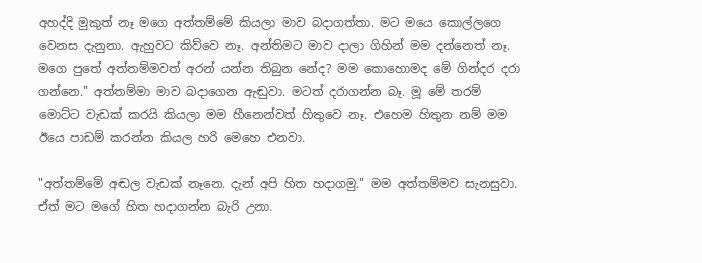අහද්දි මුකුත් නෑ මගෙ අත්‍තම්මේ කියලා මාව බදාගත්තා. මට මයෙ කොල්ලගෙ වෙනස දැනුනා. ඇහුවට කිව්වෙ නෑ. අන්තිමට මාව දාලා ගිහින් මම දන්නෙත් නෑ. මගෙ පුතේ අත්තම්මවත් අරන් යන්න තිබුන නේද? මම කොහොමද මේ ගින්දර දරා ගන්නෙ." අත්තම්මා මාව බදාගෙන ඇඬුවා. මටත් දරාගන්න බෑ. මූ මේ තරම් මොට්ට වැඩක් කරයි කියලා මම හීනෙන්වත් හිතුවෙ නෑ. එහෙම හිතුන නම් මම ඊයෙ පාඩම් කරන්න කියල හරි මෙහෙ එනවා.

"අත්තම්මේ අඬල වැඩක් නෑනෙ. දැන් අපි හිත හදාගමු." මම අත්‍තම්මව සැනසුවා. ඒත් මට මගේ හිත හදාගන්න බැරි උනා.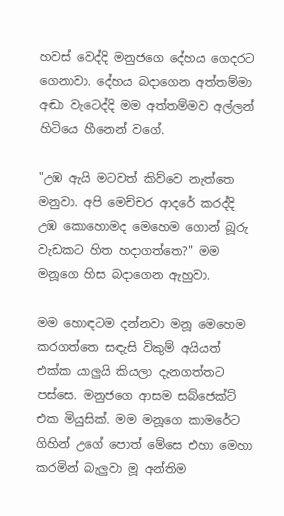හවස් වෙද්දි මනුජගෙ දේහය ගෙදරට ගෙනාවා. දේහය බදාගෙන අත්තම්මා අඬා වැටෙද්දි මම අත්තම්මව අල්ලන් හිටියෙ හීනෙන් වගේ.

"උඹ ඇයි මටවත් කිව්වෙ නැත්තෙ මනුවා. අපි මෙච්චර ආදරේ කරද්දි උඹ කොහොමද මෙහෙම ගොන් බූරු වැඩකට හිත හදාගත්තෙ?" මම මනූගෙ හිස බදාගෙන ඇහුවා.

මම හොඳටම දන්නවා මනූ මෙහෙම කරගත්තෙ සඳැසි විකුම් අයියත් එක්ක යාලුයි කියලා දැනගත්තට පස්සෙ. මනුජගෙ ආසම සබ්ජෙක්ට් එක මියුසික්. මම මනූගෙ කාමරේට ගිහින් උගේ පොත් මේසෙ එහා මෙහා කරමින් බැලුවා මූ අන්තිම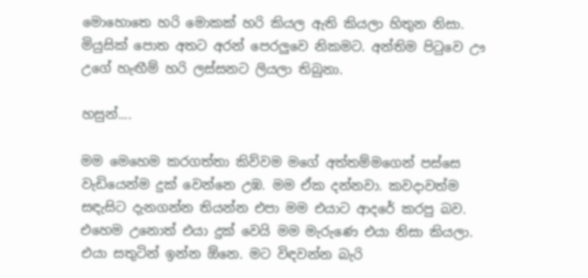මොහොතෙ හරි මොකක් හරි කියල ඇති කියලා හිතුන නිසා. මියුසික් පොත අතට අරන් පෙරලුවෙ නිකමට. අන්තිම පිටුවෙ ඌ උගේ හැඟීම් හරි ලස්සනට ලියලා තිබුනා.

හසුන්....

මම මෙහෙම කරගත්තා කිව්වම මගේ අත්තම්මගෙන් පස්සෙ වැඩියෙන්ම දුක් වෙන්නෙ උඹ. මම ඒක දන්නවා. කවදාවත්ම සඳැසිට දැනගන්න තියන්න එපා මම එයාට ආදරේ කරපු බව. එහෙම උනොත් එයා දුක් වෙයි මම මැරුණෙ එයා නිසා කියලා. එයා සතුටින් ඉන්න ඕනෙ. මට විඳවන්න බැරි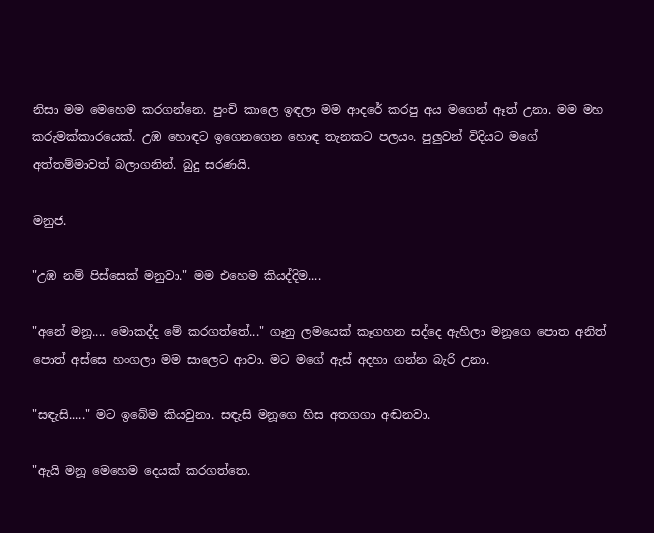නිසා මම මෙහෙම කරගන්නෙ. පුංචි කාලෙ ඉඳලා මම ආදරේ කරපු අය මගෙන් ඈත් උනා. මම මහ කරුමක්කාරයෙක්. උඹ හොඳට ඉගෙනගෙන හොඳ තැනකට පලයං. පුලුවන් විදියට මගේ අත්තම්මාවත් බලාගනින්. බුදු සරණයි.

මනුජ.

"උඹ නම් පිස්සෙක් මනුවා." මම එහෙම කියද්දිම....

"අනේ මනූ.... මොකද්ද මේ කරගත්තේ..." ගෑනු ලමයෙක් කෑගහන සද්දෙ ඇහිලා මනූගෙ පොත අනිත් පොත් අස්සෙ හංගලා මම සාලෙට ආවා. මට මගේ ඇස් අදහා ගන්න බැරි උනා.

"සඳැසි....." මට ඉබේම කියවුනා. සඳැසි මනූගෙ හිස අතගගා අඬනවා.

"ඇයි මනූ මෙහෙම දෙයක් කරගත්තෙ.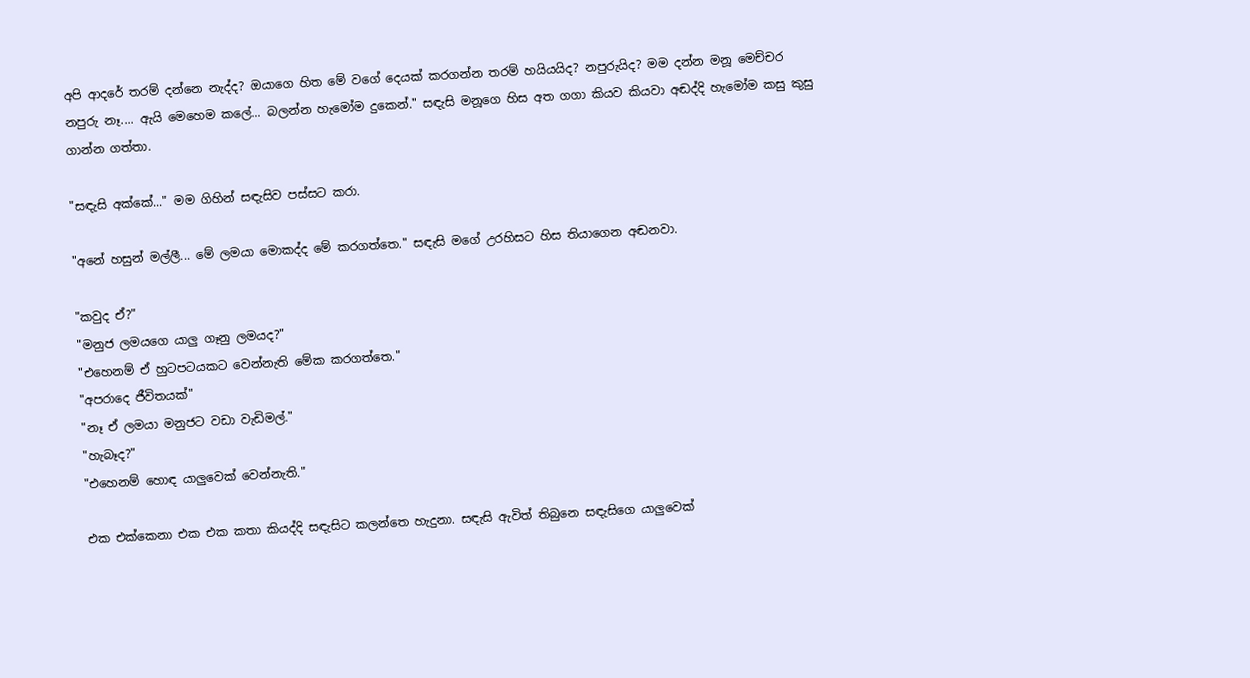අපි ආදරේ තරම් දන්නෙ නැද්ද? ඔයාගෙ හිත මේ වගේ දෙයක් කරගන්න තරම් හයියයිද? නපුරුයිද? මම දන්න මනූ මෙච්චර නපුරු නෑ.... ඇයි මෙහෙම කලේ... බලන්න හැමෝම දුකෙන්." සඳැසි මනූගෙ හිස අත ගගා කියව කියවා අඬද්දි හැමෝම කසු කුසු ගාන්න ගත්තා.

"සඳැසි අක්කේ..." මම ගිහින් සඳැසිව පස්සට කරා.

"අනේ හසුන් මල්ලී... මේ ලමයා මොකද්ද මේ කරගත්තෙ." සඳැසි මගේ උරහිසට හිස තියාගෙන අඬනවා.

"කවුද ඒ?"
"මනුජ ලමයගෙ යාලු ගෑනු ලමයද?"
"එහෙනම් ඒ හුටපටයකට වෙන්නැති මේක කරගත්තෙ."
"අපරාදෙ ජීවිතයක්"
"නෑ ඒ ලමයා මනුජට වඩා වැඩිමල්."
"හැබෑද?"
"එහෙනම් හොඳ යාලුවෙක් වෙන්නැති."

එක එක්කෙනා එක එක කතා කියද්දි සඳැසිට කලන්තෙ හැදුනා. සඳැසි ඇවිත් තිබුනෙ සඳැසිගෙ යාලුවෙක්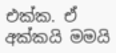එක්ක. ඒ අක්කයි මමයි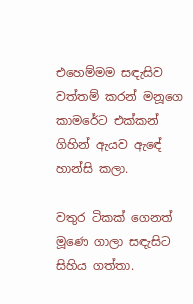එහෙම්මම සඳැසිව වත්තම් කරන් මනූගෙ කාමරේට එක්කන් ගිහින් ඇයව ඇඳේ හාන්සි කලා.

වතුර ටිකක් ගෙනත් මූණෙ ගාලා සඳැසිට සිහිය ගත්තා.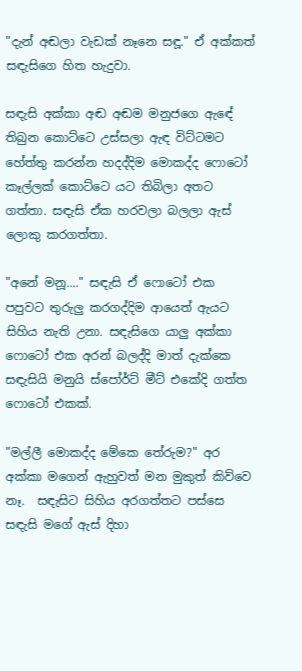"දැන් අඬලා වැඩක් නෑනෙ සඳූ." ඒ අක්කත් සඳැසිගෙ හිත හැදුවා.

සඳැසි අක්කා අඬ අඬම මනුජගෙ ඇඳේ තිබුන කොට්ටෙ උස්සලා ඇඳ විට්ටමට හේත්තු කරන්න හදද්දිම මොකද්ද ෆොටෝ කෑල්ලක් කොට්ටෙ යට තිබිලා අතට ගත්තා. සඳැසි ඒක හරවලා බලලා ඇස් ලොකු කරගත්තා.

"අනේ මනූ...." සඳැසි ඒ ෆොටෝ එක පපුවට තුරුලු කරගද්දිම ආයෙත් ඇයට සිහිය නැති උනා. සඳැසිගෙ යාලු අක්කා ෆොටෝ එක අරන් බලද්දි මාත් දැක්කෙ සඳැසියි මනුයි ස්පෝර්ට් මීට් එකේදි ගත්ත ෆොටෝ එකක්.

"මල්ලී මොකද්ද මේකෙ තේරුම?" අර අක්කා මගෙන් ඇහුවත් මන මුකුත් කිව්වෙ නෑ.  සඳැසිට සිහිය අරගත්තට පස්සෙ සඳැසි මගේ ඇස් දිහා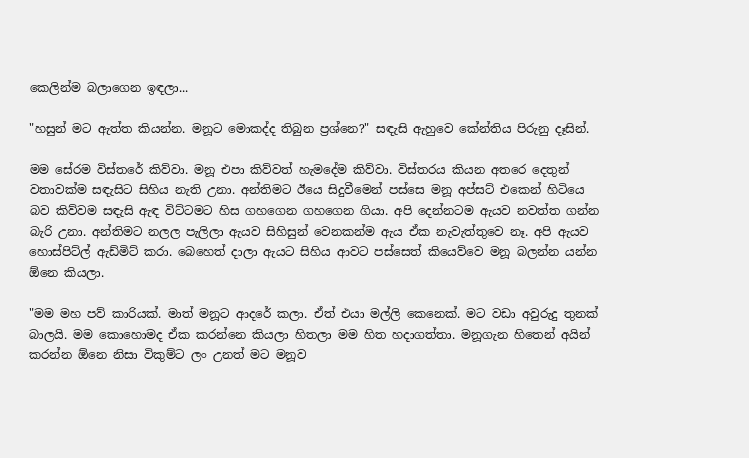කෙලින්ම බලාගෙන ඉඳලා...

"හසුන් මට ඇත්ත කියන්න. මනූට මොකද්ද තිබුන ප්‍රශ්නෙ?" සඳැසි ඇහුවෙ කේන්තිය පිරුනු දෑසින්.

මම සේරම විස්තරේ කිව්වා. මනූ එපා කිව්වත් හැමදේම කිව්වා. විස්තරය කියන අතරෙ දෙතුන් වතාවක්ම සඳැසිට සිහිය නැති උනා. අන්තිමට ඊයෙ සිදුවීමෙන් පස්සෙ මනූ අප්සට් එකෙන් හිටියෙ බව කිව්වම සඳැසි ඇඳ විට්ටමට හිස ගහගෙන ගහගෙන ගියා. අපි දෙන්නටම ඇයව නවත්ත ගන්න බැරි උනා. අන්තිමට නලල පැලිලා ඇයව සිහිසුන් වෙනකන්ම ඇය ඒක නැවැත්තුවෙ නෑ. අපි ඇයව හොස්පිට්ල් ඇඩ්මිට් කරා. බෙහෙත් දාලා ඇයට සිහිය ආවට පස්සෙත් කියෙව්වෙ මනූ බලන්න යන්න ඕනෙ කියලා.

"මම මහ පව් කාරියක්. මාත් මනූට ආදරේ කලා. ඒත් එයා මල්ලි කෙනෙක්. මට වඩා අවුරුදු තුනක් බාලයි. මම කොහොමද ඒක කරන්නෙ කියලා හිතලා මම හිත හදාගත්තා. මනූගැන හිතෙන් අයින් කරන්න ඕනෙ නිසා විකුම්ට ලං උනත් මට මනූව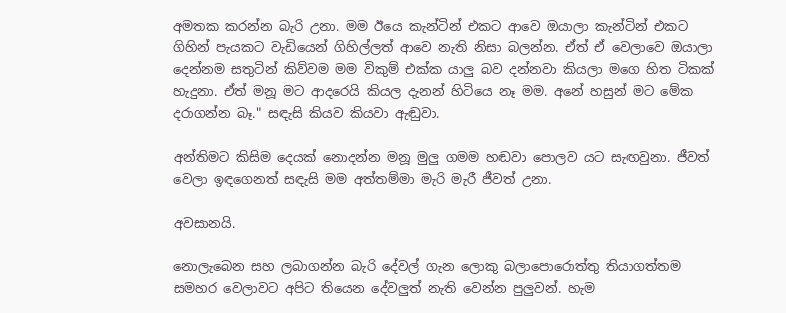අමතක කරන්න බැරි උනා. මම ඊයෙ කැන්ටින් එකට ආවෙ ඔයාලා කැන්ටින් එකට ගිහින් පැයකට වැඩියෙන් ගිහිල්ලත් ආවෙ නැති නිසා බලන්න. ඒත් ඒ වෙලාවෙ ඔයාලා දෙන්නම සතුටින් කිව්වම මම විකුම් එක්ක යාලු බව දන්නවා කියලා මගෙ හිත ටිකක් හැදුනා. ඒත් මනූ මට ආදරෙයි කියල දැනන් හිටියෙ නෑ මම. අනේ හසුන් මට මේක දරාගන්න බෑ." සඳැසි කියව කියවා ඇඬුවා.

අන්තිමට කිසිම දෙයක් නොදන්න මනූ මුලු ගමම හඬවා පොලව යට සැඟවුනා. ජීවත් වෙලා ඉඳගෙනත් සඳැසි මම අත්තම්මා මැරි මැරී ජීවත් උනා.

අවසානයි.

නොලැබෙන සහ ලබාගන්න බැරි දේවල් ගැන ලොකු බලාපොරොත්තු තියාගත්තම සමහර වෙලාවට අපිට තියෙන දේවලුත් නැති වෙන්න පුලුවන්. හැම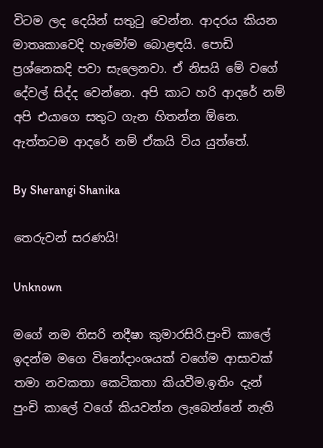විටම ලද දෙයින් සතුටු වෙන්න. ආදරය කියන මාතෘකාවෙදි හැමෝම බොළඳයි. පොඩි ප්‍රශ්නෙකදි පවා සැලෙනවා. ඒ නිසයි මේ වගේ දේවල් සිද්ද වෙන්නෙ. අපි කාට හරි ආදරේ නම් අපි එයාගෙ සතුට ගැන හිතන්න ඕනෙ. ඇත්තටම ආදරේ නම් ඒකයි විය යුත්තේ.

By Sherangi Shanika

තෙරුවන් සරණයි!

Unknown

මගේ නම තිසරි නදීෂා කුමාරසිරි.පුංචි කාලේ ඉදන්ම මගෙ විනෝදාංශයක් වගේම ආසාවක් තමා නවකතා කෙටිකතා කියවීම.ඉතිං දැන් පුංචි කාලේ වගේ කියවන්න ලැබෙන්නේ නැති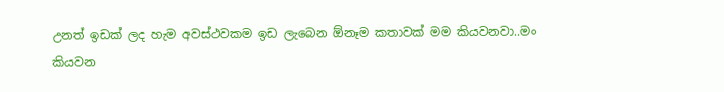උනත් ඉඩක් ලද හැම අවස්ථවකම ඉඩ ලැබෙන ඕනෑම කතාවක් මම කියවනවා..මං කියවන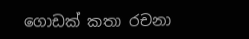ගොඩක් කතා රචනා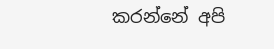කරන්නේ අපි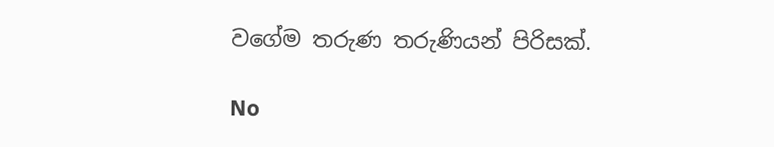වගේම තරුණ තරුණියන් පිරිසක්.

No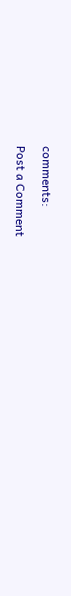comments:

Post a Comment